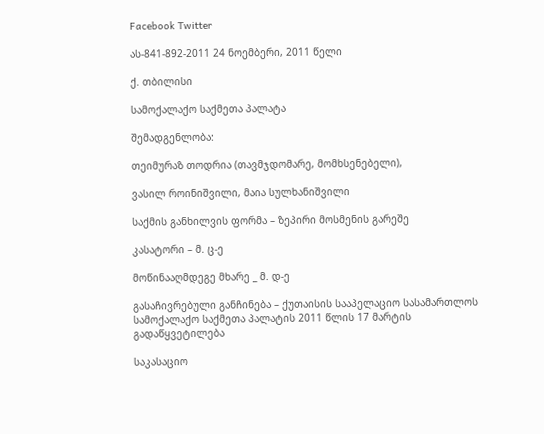Facebook Twitter

ას-841-892-2011 24 ნოემბერი, 2011 წელი

ქ. თბილისი

სამოქალაქო საქმეთა პალატა

შემადგენლობა:

თეიმურაზ თოდრია (თავმჯდომარე, მომხსენებელი),

ვასილ როინიშვილი, მაია სულხანიშვილი

საქმის განხილვის ფორმა – ზეპირი მოსმენის გარეშე

კასატორი – მ. ც-ე

მოწინააღმდეგე მხარე _ მ. დ-ე

გასაჩივრებული განჩინება – ქუთაისის სააპელაციო სასამართლოს სამოქალაქო საქმეთა პალატის 2011 წლის 17 მარტის გადაწყვეტილება

საკასაციო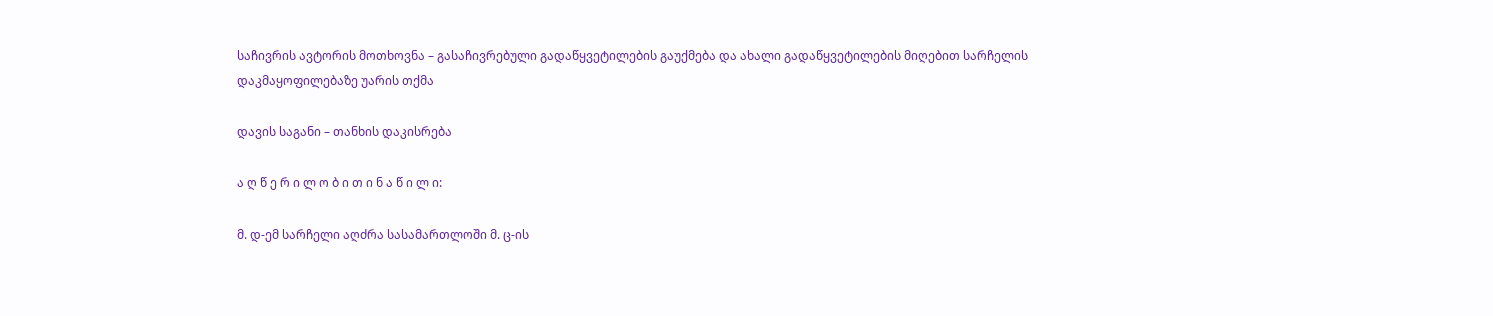საჩივრის ავტორის მოთხოვნა – გასაჩივრებული გადაწყვეტილების გაუქმება და ახალი გადაწყვეტილების მიღებით სარჩელის დაკმაყოფილებაზე უარის თქმა

დავის საგანი – თანხის დაკისრება

ა ღ წ ე რ ი ლ ო ბ ი თ ი ნ ა წ ი ლ ი:

მ. დ-ემ სარჩელი აღძრა სასამართლოში მ. ც-ის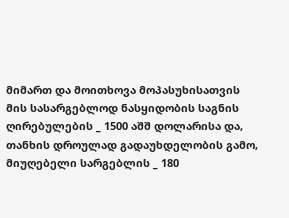მიმართ და მოითხოვა მოპასუხისათვის მის სასარგებლოდ ნასყიდობის საგნის ღირებულების _ 1500 აშშ დოლარისა და, თანხის დროულად გადაუხდელობის გამო, მიუღებელი სარგებლის _ 180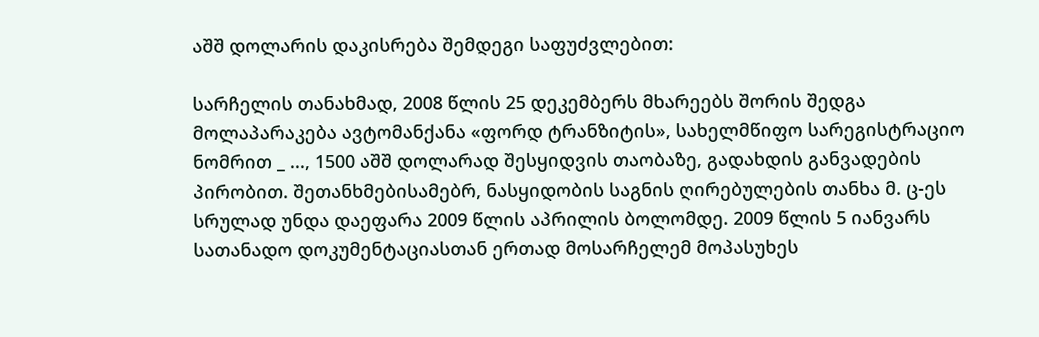აშშ დოლარის დაკისრება შემდეგი საფუძვლებით:

სარჩელის თანახმად, 2008 წლის 25 დეკემბერს მხარეებს შორის შედგა მოლაპარაკება ავტომანქანა «ფორდ ტრანზიტის», სახელმწიფო სარეგისტრაციო ნომრით _ ..., 1500 აშშ დოლარად შესყიდვის თაობაზე, გადახდის განვადების პირობით. შეთანხმებისამებრ, ნასყიდობის საგნის ღირებულების თანხა მ. ც-ეს სრულად უნდა დაეფარა 2009 წლის აპრილის ბოლომდე. 2009 წლის 5 იანვარს სათანადო დოკუმენტაციასთან ერთად მოსარჩელემ მოპასუხეს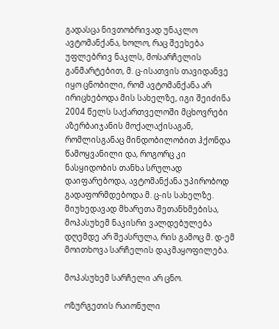გადასცა ნივთობრივად უნაკლო ავტომანქანა, ხოლო, რაც შეეხება უფლებრივ ნაკლს, მოსარჩელის განმარტებით, მ. ც-ისათვის თავიდანვე იყო ცნობილი, რომ ავტომანქანა არ ირიცხებოდა მის სახელზე, იგი შეიძინა 2004 წელს საქართველოში მცხოვრები აზერბაიჯანის მოქალაქისაგან, რომლისგანაც მინდობილობით ჰქონდა წამოყვანილი და, როგორც კი ნასყიდობის თანხა სრულად დაიფარებოდა, ავტომანქანა უპირობოდ გადაფორმდებოდა მ. ც-ის სახელზე. მიუხედავად მხარეთა შეთანხმებისა, მოპასუხემ ნაკისრი ვალდებულება დღემდე არ შეასრულა, რის გამოც მ. დ-ემ მოითხოვა სარჩელის დაკმაყოფილება.

მოპასუხემ სარჩელი არ ცნო.

ოზურგეთის რაიონული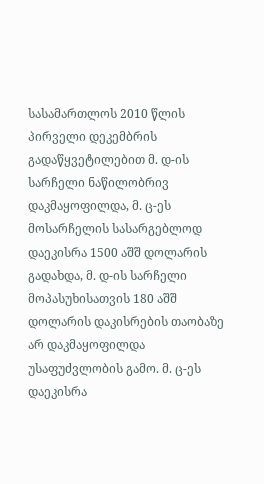სასამართლოს 2010 წლის პირველი დეკემბრის გადაწყვეტილებით მ. დ-ის სარჩელი ნაწილობრივ დაკმაყოფილდა, მ. ც-ეს მოსარჩელის სასარგებლოდ დაეკისრა 1500 აშშ დოლარის გადახდა, მ. დ-ის სარჩელი მოპასუხისათვის 180 აშშ დოლარის დაკისრების თაობაზე არ დაკმაყოფილდა უსაფუძვლობის გამო. მ. ც-ეს დაეკისრა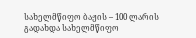სახელმწიფო ბაჟის – 100 ლარის გადახდა სახელმწიფო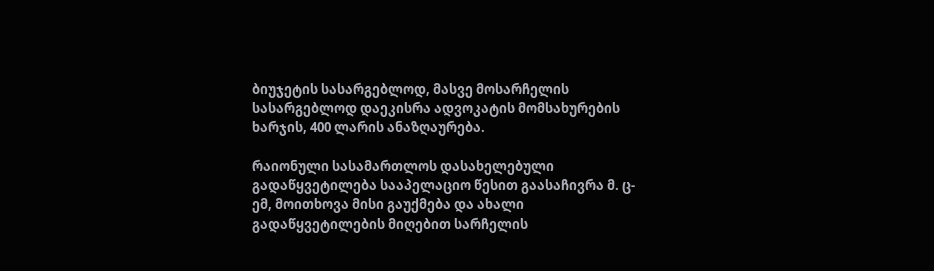ბიუჯეტის სასარგებლოდ, მასვე მოსარჩელის სასარგებლოდ დაეკისრა ადვოკატის მომსახურების ხარჯის, 400 ლარის ანაზღაურება.

რაიონული სასამართლოს დასახელებული გადაწყვეტილება სააპელაციო წესით გაასაჩივრა მ. ც-ემ, მოითხოვა მისი გაუქმება და ახალი გადაწყვეტილების მიღებით სარჩელის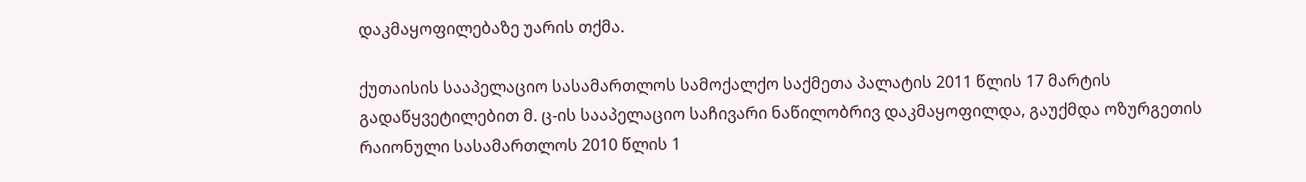დაკმაყოფილებაზე უარის თქმა.

ქუთაისის სააპელაციო სასამართლოს სამოქალქო საქმეთა პალატის 2011 წლის 17 მარტის გადაწყვეტილებით მ. ც-ის სააპელაციო საჩივარი ნაწილობრივ დაკმაყოფილდა, გაუქმდა ოზურგეთის რაიონული სასამართლოს 2010 წლის 1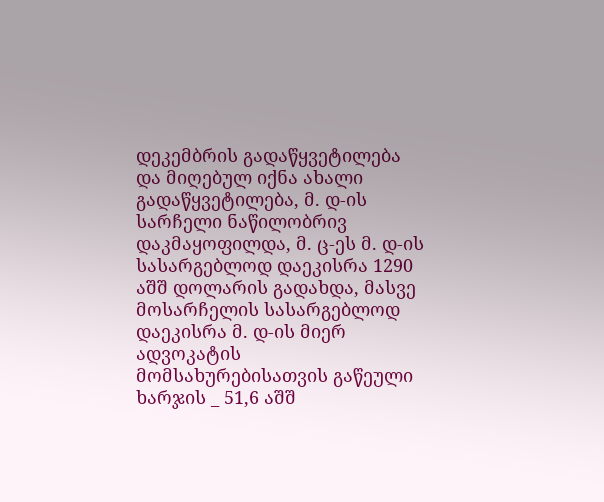დეკემბრის გადაწყვეტილება და მიღებულ იქნა ახალი გადაწყვეტილება, მ. დ-ის სარჩელი ნაწილობრივ დაკმაყოფილდა, მ. ც-ეს მ. დ-ის სასარგებლოდ დაეკისრა 1290 აშშ დოლარის გადახდა, მასვე მოსარჩელის სასარგებლოდ დაეკისრა მ. დ-ის მიერ ადვოკატის მომსახურებისათვის გაწეული ხარჯის _ 51,6 აშშ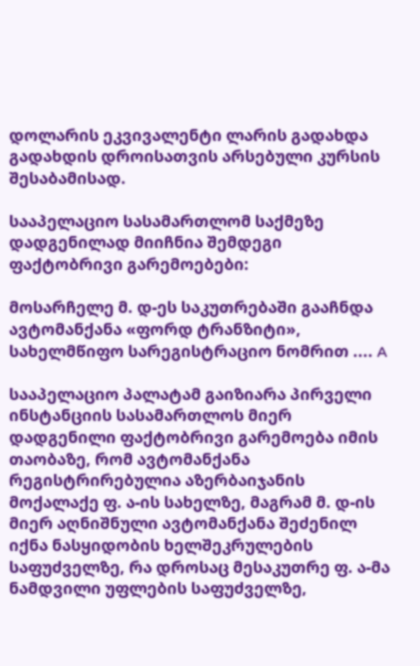დოლარის ეკვივალენტი ლარის გადახდა გადახდის დროისათვის არსებული კურსის შესაბამისად.

სააპელაციო სასამართლომ საქმეზე დადგენილად მიიჩნია შემდეგი ფაქტობრივი გარემოებები:

მოსარჩელე მ. დ-ეს საკუთრებაში გააჩნდა ავტომანქანა «ფორდ ტრანზიტი», სახელმწიფო სარეგისტრაციო ნომრით .... A

სააპელაციო პალატამ გაიზიარა პირველი ინსტანციის სასამართლოს მიერ დადგენილი ფაქტობრივი გარემოება იმის თაობაზე, რომ ავტომანქანა რეგისტრირებულია აზერბაიჯანის მოქალაქე ფ. ა-ის სახელზე, მაგრამ მ. დ-ის მიერ აღნიშნული ავტომანქანა შეძენილ იქნა ნასყიდობის ხელშეკრულების საფუძველზე, რა დროსაც მესაკუთრე ფ. ა-მა ნამდვილი უფლების საფუძველზე,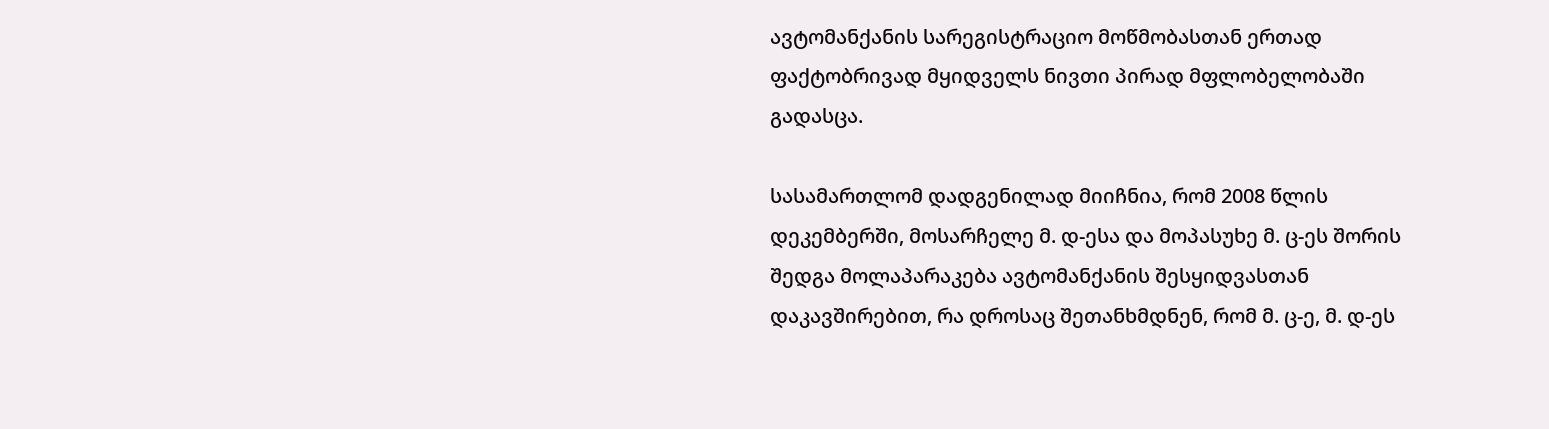ავტომანქანის სარეგისტრაციო მოწმობასთან ერთად ფაქტობრივად მყიდველს ნივთი პირად მფლობელობაში გადასცა.

სასამართლომ დადგენილად მიიჩნია, რომ 2008 წლის დეკემბერში, მოსარჩელე მ. დ-ესა და მოპასუხე მ. ც-ეს შორის შედგა მოლაპარაკება ავტომანქანის შესყიდვასთან დაკავშირებით, რა დროსაც შეთანხმდნენ, რომ მ. ც-ე, მ. დ-ეს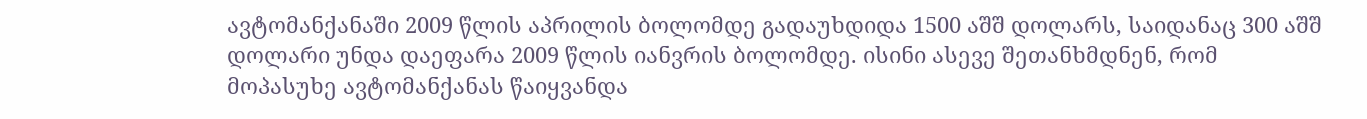ავტომანქანაში 2009 წლის აპრილის ბოლომდე გადაუხდიდა 1500 აშშ დოლარს, საიდანაც 300 აშშ დოლარი უნდა დაეფარა 2009 წლის იანვრის ბოლომდე. ისინი ასევე შეთანხმდნენ, რომ მოპასუხე ავტომანქანას წაიყვანდა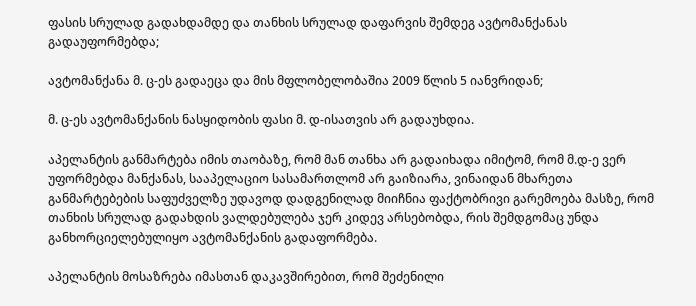ფასის სრულად გადახდამდე და თანხის სრულად დაფარვის შემდეგ ავტომანქანას გადაუფორმებდა;

ავტომანქანა მ. ც-ეს გადაეცა და მის მფლობელობაშია 2009 წლის 5 იანვრიდან;

მ. ც-ეს ავტომანქანის ნასყიდობის ფასი მ. დ-ისათვის არ გადაუხდია.

აპელანტის განმარტება იმის თაობაზე, რომ მან თანხა არ გადაიხადა იმიტომ, რომ მ.დ-ე ვერ უფორმებდა მანქანას, სააპელაციო სასამართლომ არ გაიზიარა, ვინაიდან მხარეთა განმარტებების საფუძველზე უდავოდ დადგენილად მიიჩნია ფაქტობრივი გარემოება მასზე, რომ თანხის სრულად გადახდის ვალდებულება ჯერ კიდევ არსებობდა, რის შემდგომაც უნდა განხორციელებულიყო ავტომანქანის გადაფორმება.

აპელანტის მოსაზრება იმასთან დაკავშირებით, რომ შეძენილი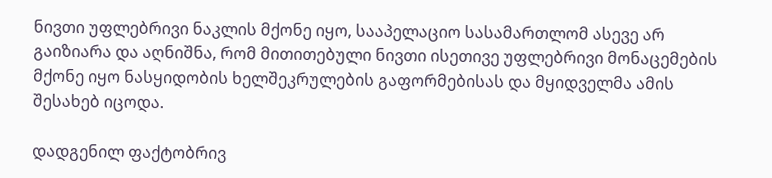ნივთი უფლებრივი ნაკლის მქონე იყო, სააპელაციო სასამართლომ ასევე არ გაიზიარა და აღნიშნა, რომ მითითებული ნივთი ისეთივე უფლებრივი მონაცემების მქონე იყო ნასყიდობის ხელშეკრულების გაფორმებისას და მყიდველმა ამის შესახებ იცოდა.

დადგენილ ფაქტობრივ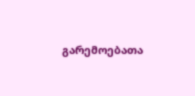გარემოებათა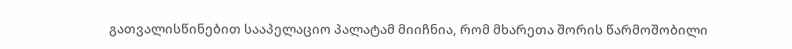გათვალისწინებით სააპელაციო პალატამ მიიჩნია, რომ მხარეთა შორის წარმოშობილი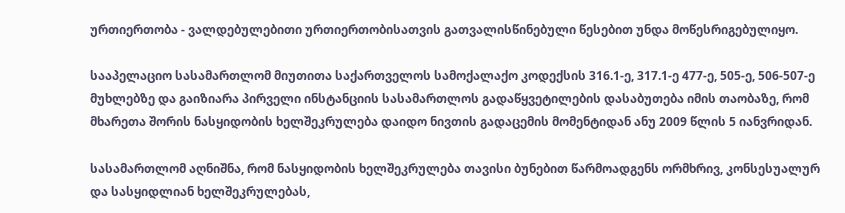ურთიერთობა - ვალდებულებითი ურთიერთობისათვის გათვალისწინებული წესებით უნდა მოწესრიგებულიყო.

სააპელაციო სასამართლომ მიუთითა საქართველოს სამოქალაქო კოდექსის 316.1-ე, 317.1-ე 477-ე, 505-ე, 506-507-ე მუხლებზე და გაიზიარა პირველი ინსტანციის სასამართლოს გადაწყვეტილების დასაბუთება იმის თაობაზე, რომ მხარეთა შორის ნასყიდობის ხელშეკრულება დაიდო ნივთის გადაცემის მომენტიდან ანუ 2009 წლის 5 იანვრიდან.

სასამართლომ აღნიშნა, რომ ნასყიდობის ხელშეკრულება თავისი ბუნებით წარმოადგენს ორმხრივ, კონსესუალურ და სასყიდლიან ხელშეკრულებას,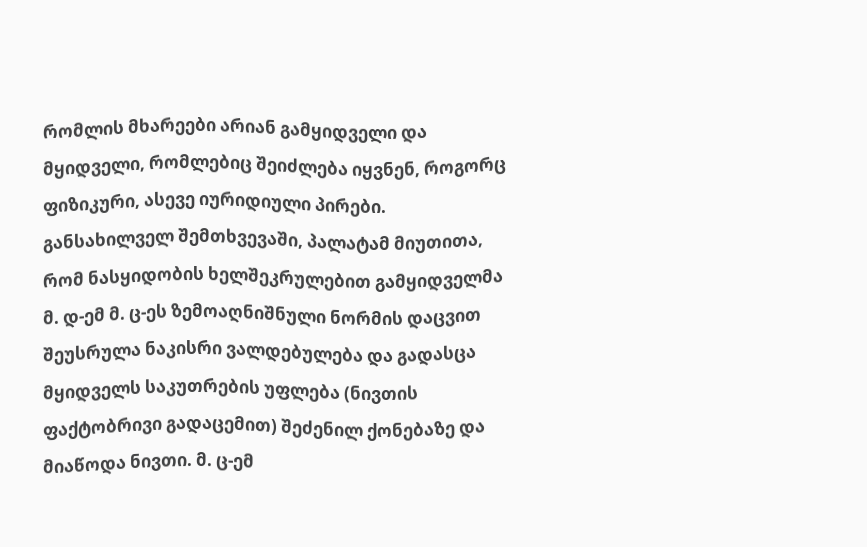რომლის მხარეები არიან გამყიდველი და მყიდველი, რომლებიც შეიძლება იყვნენ, როგორც ფიზიკური, ასევე იურიდიული პირები. განსახილველ შემთხვევაში, პალატამ მიუთითა, რომ ნასყიდობის ხელშეკრულებით გამყიდველმა მ. დ-ემ მ. ც-ეს ზემოაღნიშნული ნორმის დაცვით შეუსრულა ნაკისრი ვალდებულება და გადასცა მყიდველს საკუთრების უფლება (ნივთის ფაქტობრივი გადაცემით) შეძენილ ქონებაზე და მიაწოდა ნივთი. მ. ც-ემ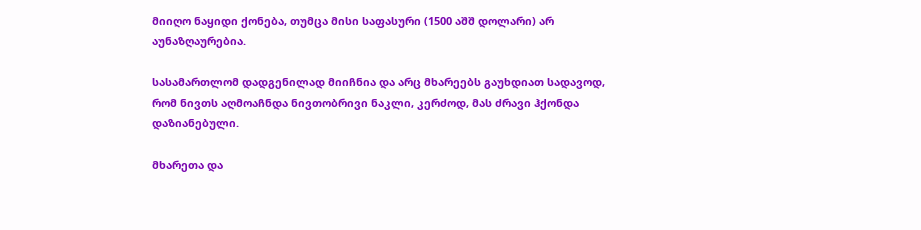მიიღო ნაყიდი ქონება, თუმცა მისი საფასური (1500 აშშ დოლარი) არ აუნაზღაურებია.

სასამართლომ დადგენილად მიიჩნია და არც მხარეებს გაუხდიათ სადავოდ, რომ ნივთს აღმოაჩნდა ნივთობრივი ნაკლი, კერძოდ, მას ძრავი ჰქონდა დაზიანებული.

მხარეთა და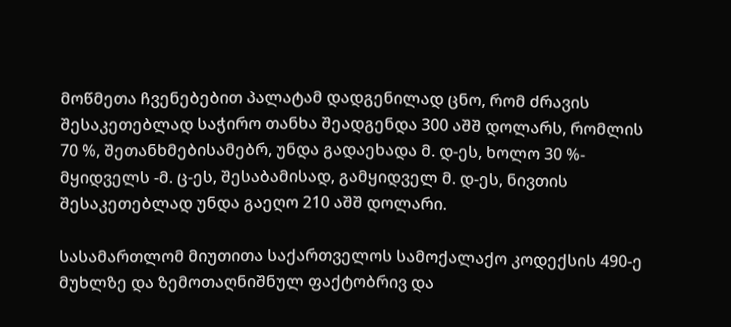მოწმეთა ჩვენებებით პალატამ დადგენილად ცნო, რომ ძრავის შესაკეთებლად საჭირო თანხა შეადგენდა 300 აშშ დოლარს, რომლის 70 %, შეთანხმებისამებრ, უნდა გადაეხადა მ. დ-ეს, ხოლო 30 %- მყიდველს -მ. ც-ეს, შესაბამისად, გამყიდველ მ. დ-ეს, ნივთის შესაკეთებლად უნდა გაეღო 210 აშშ დოლარი.

სასამართლომ მიუთითა საქართველოს სამოქალაქო კოდექსის 490-ე მუხლზე და ზემოთაღნიშნულ ფაქტობრივ და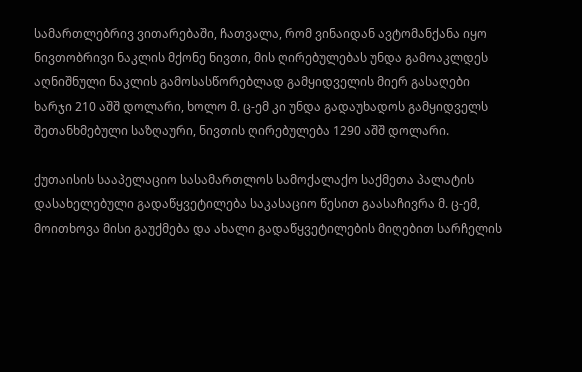სამართლებრივ ვითარებაში, ჩათვალა, რომ ვინაიდან ავტომანქანა იყო ნივთობრივი ნაკლის მქონე ნივთი, მის ღირებულებას უნდა გამოაკლდეს აღნიშნული ნაკლის გამოსასწორებლად გამყიდველის მიერ გასაღები ხარჯი 210 აშშ დოლარი, ხოლო მ. ც-ემ კი უნდა გადაუხადოს გამყიდველს შეთანხმებული საზღაური, ნივთის ღირებულება 1290 აშშ დოლარი.

ქუთაისის სააპელაციო სასამართლოს სამოქალაქო საქმეთა პალატის დასახელებული გადაწყვეტილება საკასაციო წესით გაასაჩივრა მ. ც-ემ, მოითხოვა მისი გაუქმება და ახალი გადაწყვეტილების მიღებით სარჩელის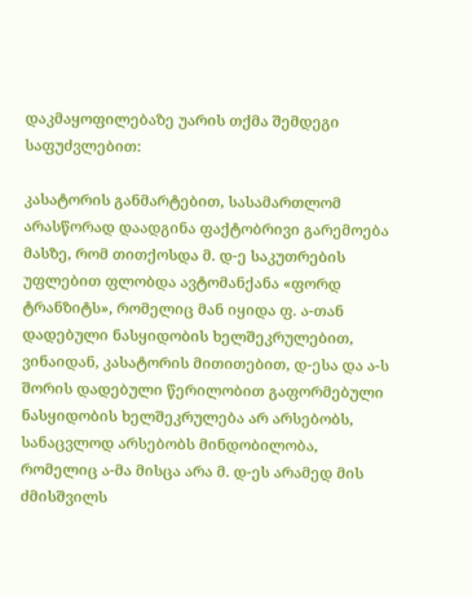დაკმაყოფილებაზე უარის თქმა შემდეგი საფუძვლებით:

კასატორის განმარტებით, სასამართლომ არასწორად დაადგინა ფაქტობრივი გარემოება მასზე, რომ თითქოსდა მ. დ-ე საკუთრების უფლებით ფლობდა ავტომანქანა «ფორდ ტრანზიტს», რომელიც მან იყიდა ფ. ა-თან დადებული ნასყიდობის ხელშეკრულებით, ვინაიდან, კასატორის მითითებით, დ-ესა და ა-ს შორის დადებული წერილობით გაფორმებული ნასყიდობის ხელშეკრულება არ არსებობს, სანაცვლოდ არსებობს მინდობილობა, რომელიც ა-მა მისცა არა მ. დ-ეს არამედ მის ძმისშვილს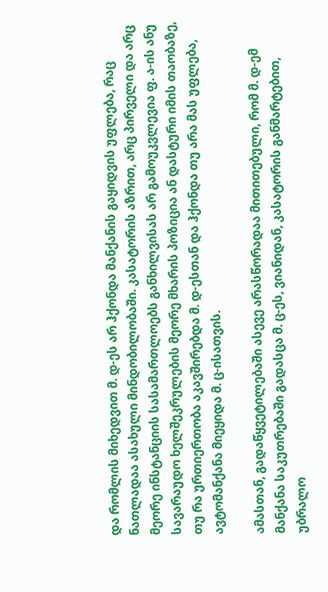და რომლის მიხედვით მ. დ-ეს არ ჰქონდა მანქანის გაყიდვის უფლება, რაც ნათლადაა ასახული მინდობილობაში. კასატორის აზრით, არც პირველი და არც მეორე ინსტანციის სასამართლოებს განხილვისას არ გამოუკვლევია ფ. ა-ის ანუ სავარაუდო ხელშეკრულების მეორე მხარის პოზიცია ან დასტური იმის თაობაზე, თუ რა ურთიერთობა აკავშირებდა მ. დ-ესთან და ჰქონდა თუ არა მას უფლება, ავტომანქანა მიეყიდა მ. ც-ისათვის.

ამასთან, გადაწყვეტილებაში ასევე არასწორადაა მითითებული, რომ მ. დ-ემ მანქანა საკუთრებაში გადასცა მ. ც-ეს, ვიანიდან, კასატორის განმარტებით, უბრალო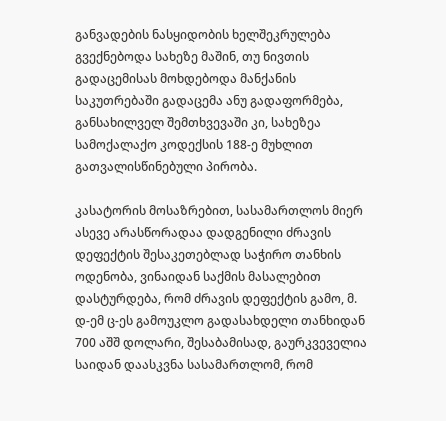განვადების ნასყიდობის ხელშეკრულება გვექნებოდა სახეზე მაშინ, თუ ნივთის გადაცემისას მოხდებოდა მანქანის საკუთრებაში გადაცემა ანუ გადაფორმება, განსახილველ შემთხვევაში კი, სახეზეა სამოქალაქო კოდექსის 188-ე მუხლით გათვალისწინებული პირობა.

კასატორის მოსაზრებით, სასამართლოს მიერ ასევე არასწორადაა დადგენილი ძრავის დეფექტის შესაკეთებლად საჭირო თანხის ოდენობა, ვინაიდან საქმის მასალებით დასტურდება, რომ ძრავის დეფექტის გამო, მ. დ-ემ ც-ეს გამოუკლო გადასახდელი თანხიდან 700 აშშ დოლარი, შესაბამისად, გაურკვეველია საიდან დაასკვნა სასამართლომ, რომ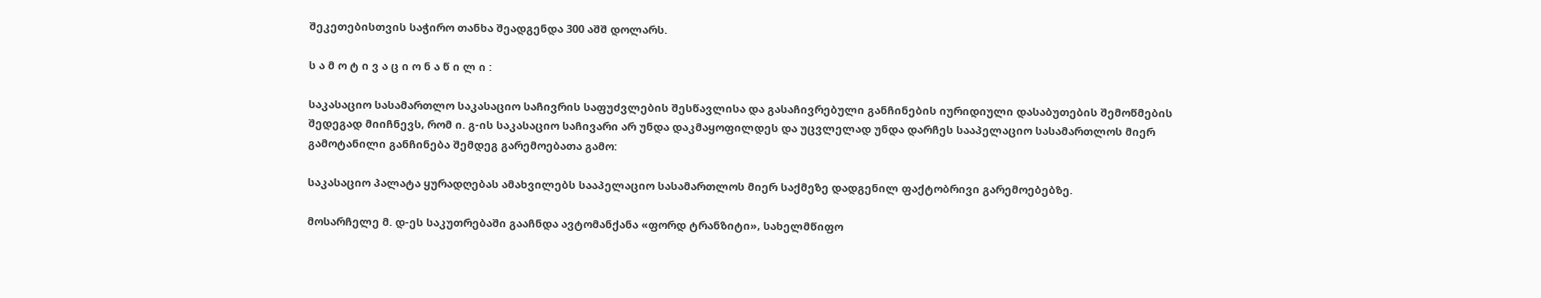შეკეთებისთვის საჭირო თანხა შეადგენდა 300 აშშ დოლარს.

ს ა მ ო ტ ი ვ ა ც ი ო ნ ა წ ი ლ ი :

საკასაციო სასამართლო საკასაციო საჩივრის საფუძვლების შესწავლისა და გასაჩივრებული განჩინების იურიდიული დასაბუთების შემოწმების შედეგად მიიჩნევს, რომ ი. გ-ის საკასაციო საჩივარი არ უნდა დაკმაყოფილდეს და უცვლელად უნდა დარჩეს სააპელაციო სასამართლოს მიერ გამოტანილი განჩინება შემდეგ გარემოებათა გამო:

საკასაციო პალატა ყურადღებას ამახვილებს სააპელაციო სასამართლოს მიერ საქმეზე დადგენილ ფაქტობრივი გარემოებებზე.

მოსარჩელე მ. დ-ეს საკუთრებაში გააჩნდა ავტომანქანა «ფორდ ტრანზიტი», სახელმწიფო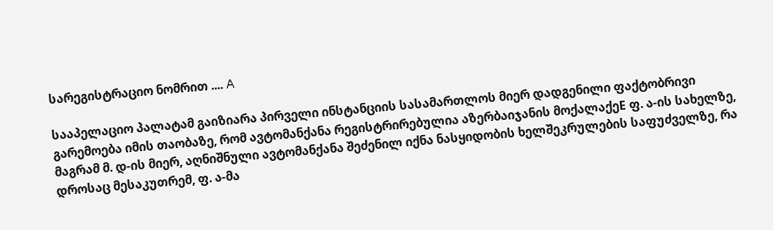სარეგისტრაციო ნომრით .... A

სააპელაციო პალატამ გაიზიარა პირველი ინსტანციის სასამართლოს მიერ დადგენილი ფაქტობრივი გარემოება იმის თაობაზე, რომ ავტომანქანა რეგისტრირებულია აზერბაიჯანის მოქალაქეE ფ. ა-ის სახელზე, მაგრამ მ. დ-ის მიერ, აღნიშნული ავტომანქანა შეძენილ იქნა ნასყიდობის ხელშეკრულების საფუძველზე, რა დროსაც მესაკუთრემ, ფ. ა-მა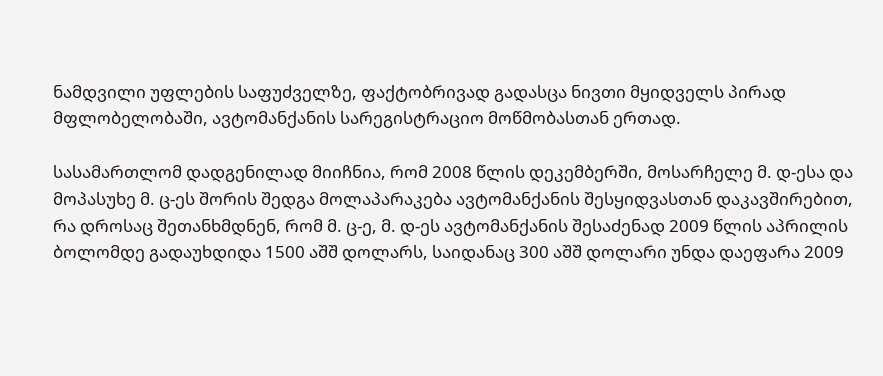ნამდვილი უფლების საფუძველზე, ფაქტობრივად გადასცა ნივთი მყიდველს პირად მფლობელობაში, ავტომანქანის სარეგისტრაციო მოწმობასთან ერთად.

სასამართლომ დადგენილად მიიჩნია, რომ 2008 წლის დეკემბერში, მოსარჩელე მ. დ-ესა და მოპასუხე მ. ც-ეს შორის შედგა მოლაპარაკება ავტომანქანის შესყიდვასთან დაკავშირებით, რა დროსაც შეთანხმდნენ, რომ მ. ც-ე, მ. დ-ეს ავტომანქანის შესაძენად 2009 წლის აპრილის ბოლომდე გადაუხდიდა 1500 აშშ დოლარს, საიდანაც 300 აშშ დოლარი უნდა დაეფარა 2009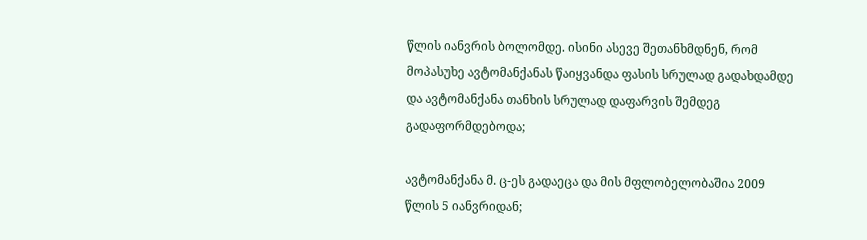წლის იანვრის ბოლომდე. ისინი ასევე შეთანხმდნენ, რომ მოპასუხე ავტომანქანას წაიყვანდა ფასის სრულად გადახდამდე და ავტომანქანა თანხის სრულად დაფარვის შემდეგ გადაფორმდებოდა;

ავტომანქანა მ. ც-ეს გადაეცა და მის მფლობელობაშია 2009 წლის 5 იანვრიდან;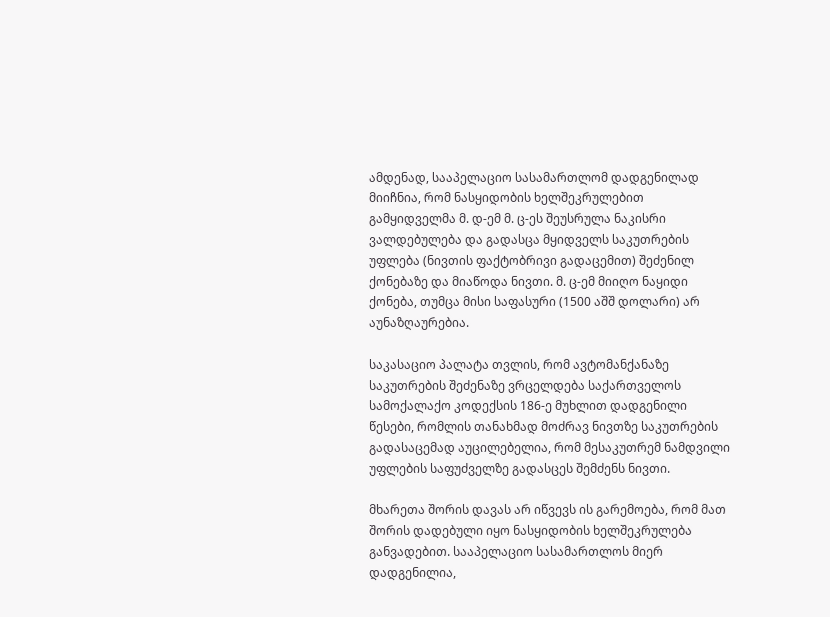ამდენად, სააპელაციო სასამართლომ დადგენილად მიიჩნია, რომ ნასყიდობის ხელშეკრულებით გამყიდველმა მ. დ-ემ მ. ც-ეს შეუსრულა ნაკისრი ვალდებულება და გადასცა მყიდველს საკუთრების უფლება (ნივთის ფაქტობრივი გადაცემით) შეძენილ ქონებაზე და მიაწოდა ნივთი. მ. ც-ემ მიიღო ნაყიდი ქონება, თუმცა მისი საფასური (1500 აშშ დოლარი) არ აუნაზღაურებია.

საკასაციო პალატა თვლის, რომ ავტომანქანაზე საკუთრების შეძენაზე ვრცელდება საქართველოს სამოქალაქო კოდექსის 186-ე მუხლით დადგენილი წესები, რომლის თანახმად მოძრავ ნივთზე საკუთრების გადასაცემად აუცილებელია, რომ მესაკუთრემ ნამდვილი უფლების საფუძველზე გადასცეს შემძენს ნივთი.

მხარეთა შორის დავას არ იწვევს ის გარემოება, რომ მათ შორის დადებული იყო ნასყიდობის ხელშეკრულება განვადებით. სააპელაციო სასამართლოს მიერ დადგენილია,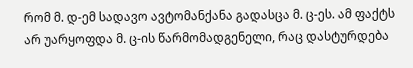რომ მ. დ-ემ სადავო ავტომანქანა გადასცა მ. ც-ეს. ამ ფაქტს არ უარყოფდა მ. ც-ის წარმომადგენელი, რაც დასტურდება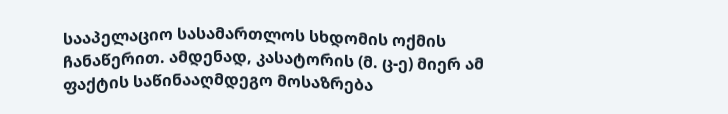სააპელაციო სასამართლოს სხდომის ოქმის ჩანაწერით. ამდენად, კასატორის (მ. ც-ე) მიერ ამ ფაქტის საწინააღმდეგო მოსაზრება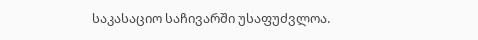საკასაციო საჩივარში უსაფუძვლოა.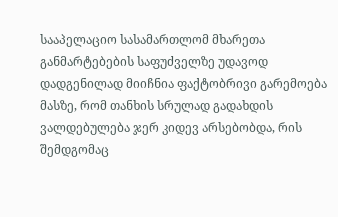სააპელაციო სასამართლომ მხარეთა განმარტებების საფუძველზე უდავოდ დადგენილად მიიჩნია ფაქტობრივი გარემოება მასზე, რომ თანხის სრულად გადახდის ვალდებულება ჯერ კიდევ არსებობდა, რის შემდგომაც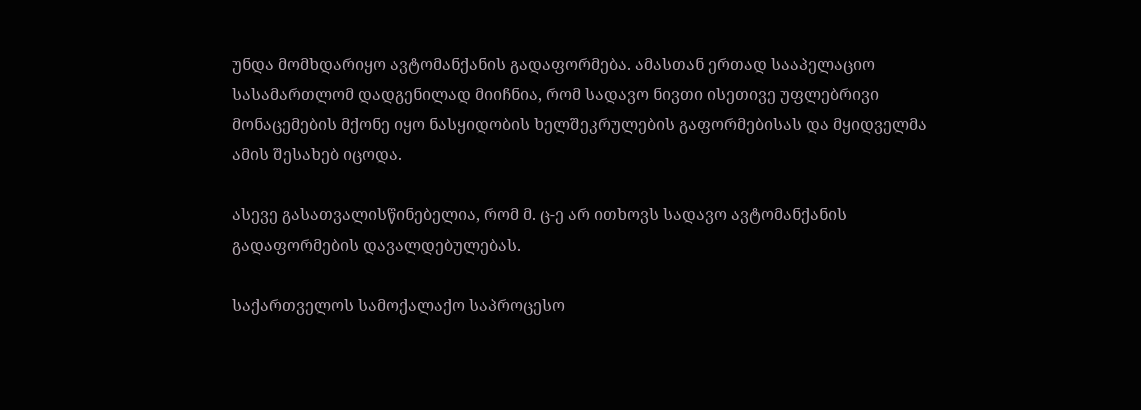უნდა მომხდარიყო ავტომანქანის გადაფორმება. ამასთან ერთად სააპელაციო სასამართლომ დადგენილად მიიჩნია, რომ სადავო ნივთი ისეთივე უფლებრივი მონაცემების მქონე იყო ნასყიდობის ხელშეკრულების გაფორმებისას და მყიდველმა ამის შესახებ იცოდა.

ასევე გასათვალისწინებელია, რომ მ. ც-ე არ ითხოვს სადავო ავტომანქანის გადაფორმების დავალდებულებას.

საქართველოს სამოქალაქო საპროცესო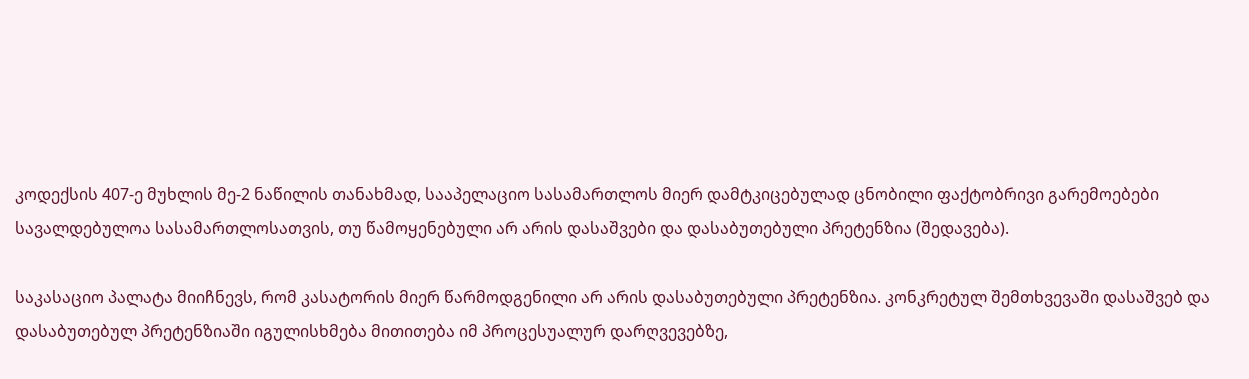კოდექსის 407-ე მუხლის მე-2 ნაწილის თანახმად, სააპელაციო სასამართლოს მიერ დამტკიცებულად ცნობილი ფაქტობრივი გარემოებები სავალდებულოა სასამართლოსათვის, თუ წამოყენებული არ არის დასაშვები და დასაბუთებული პრეტენზია (შედავება).

საკასაციო პალატა მიიჩნევს, რომ კასატორის მიერ წარმოდგენილი არ არის დასაბუთებული პრეტენზია. კონკრეტულ შემთხვევაში დასაშვებ და დასაბუთებულ პრეტენზიაში იგულისხმება მითითება იმ პროცესუალურ დარღვევებზე,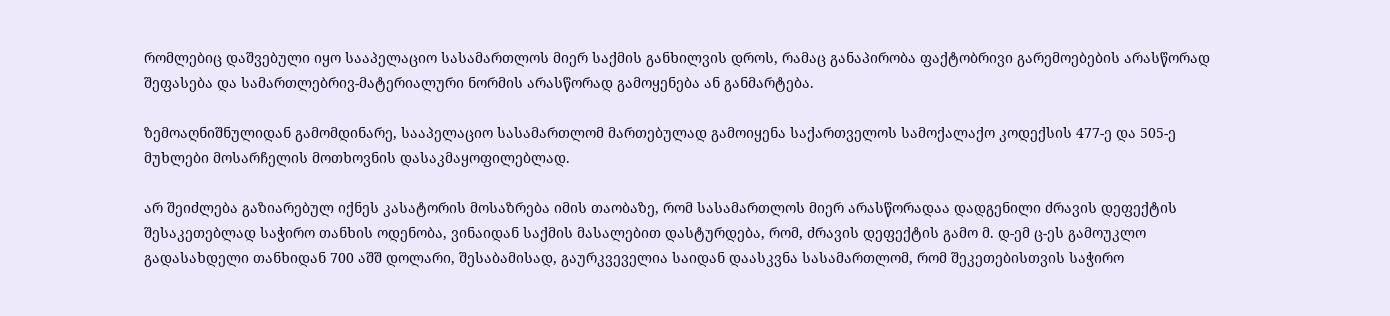რომლებიც დაშვებული იყო სააპელაციო სასამართლოს მიერ საქმის განხილვის დროს, რამაც განაპირობა ფაქტობრივი გარემოებების არასწორად შეფასება და სამართლებრივ-მატერიალური ნორმის არასწორად გამოყენება ან განმარტება.

ზემოაღნიშნულიდან გამომდინარე, სააპელაციო სასამართლომ მართებულად გამოიყენა საქართველოს სამოქალაქო კოდექსის 477-ე და 505-ე მუხლები მოსარჩელის მოთხოვნის დასაკმაყოფილებლად.

არ შეიძლება გაზიარებულ იქნეს კასატორის მოსაზრება იმის თაობაზე, რომ სასამართლოს მიერ არასწორადაა დადგენილი ძრავის დეფექტის შესაკეთებლად საჭირო თანხის ოდენობა, ვინაიდან საქმის მასალებით დასტურდება, რომ, ძრავის დეფექტის გამო მ. დ-ემ ც-ეს გამოუკლო გადასახდელი თანხიდან 700 აშშ დოლარი, შესაბამისად, გაურკვეველია საიდან დაასკვნა სასამართლომ, რომ შეკეთებისთვის საჭირო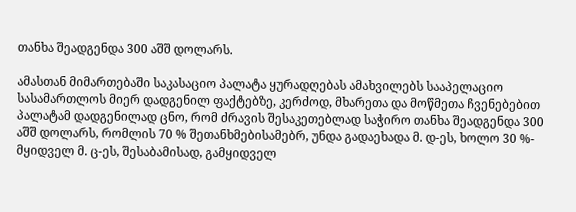თანხა შეადგენდა 300 აშშ დოლარს.

ამასთან მიმართებაში საკასაციო პალატა ყურადღებას ამახვილებს სააპელაციო სასამართლოს მიერ დადგენილ ფაქტებზე, კერძოდ, მხარეთა და მოწმეთა ჩვენებებით პალატამ დადგენილად ცნო, რომ ძრავის შესაკეთებლად საჭირო თანხა შეადგენდა 300 აშშ დოლარს, რომლის 70 % შეთანხმებისამებრ, უნდა გადაეხადა მ. დ-ეს, ხოლო 30 %- მყიდველ მ. ც-ეს, შესაბამისად, გამყიდველ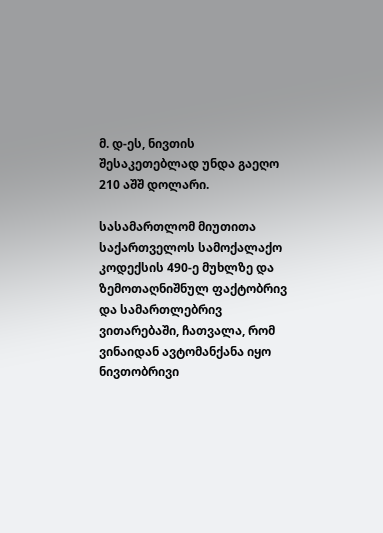მ. დ-ეს, ნივთის შესაკეთებლად უნდა გაეღო 210 აშშ დოლარი.

სასამართლომ მიუთითა საქართველოს სამოქალაქო კოდექსის 490-ე მუხლზე და ზემოთაღნიშნულ ფაქტობრივ და სამართლებრივ ვითარებაში, ჩათვალა, რომ ვინაიდან ავტომანქანა იყო ნივთობრივი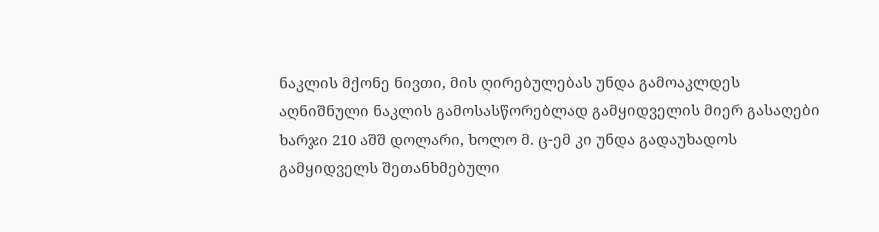ნაკლის მქონე ნივთი, მის ღირებულებას უნდა გამოაკლდეს აღნიშნული ნაკლის გამოსასწორებლად გამყიდველის მიერ გასაღები ხარჯი 210 აშშ დოლარი, ხოლო მ. ც-ემ კი უნდა გადაუხადოს გამყიდველს შეთანხმებული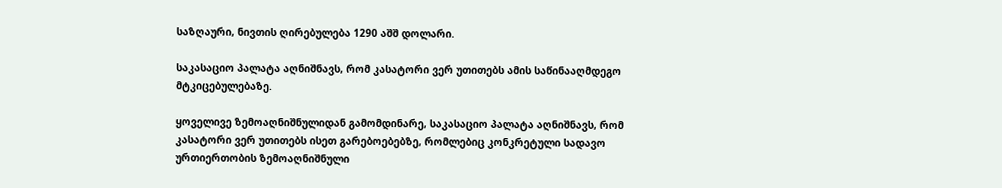საზღაური, ნივთის ღირებულება 1290 აშშ დოლარი.

საკასაციო პალატა აღნიშნავს, რომ კასატორი ვერ უთითებს ამის საწინააღმდეგო მტკიცებულებაზე.

ყოველივე ზემოაღნიშნულიდან გამომდინარე, საკასაციო პალატა აღნიშნავს, რომ კასატორი ვერ უთითებს ისეთ გარებოებებზე, რომლებიც კონკრეტული სადავო ურთიერთობის ზემოაღნიშნული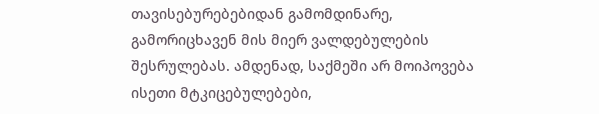თავისებურებებიდან გამომდინარე, გამორიცხავენ მის მიერ ვალდებულების შესრულებას. ამდენად, საქმეში არ მოიპოვება ისეთი მტკიცებულებები,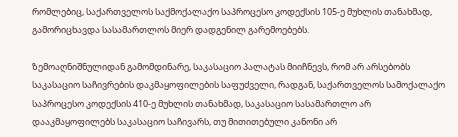რომლებიც, საქართველოს საქმოქალაქო საპროცესო კოდექსის 105-ე მუხლის თანახმად, გამორიცხავდა სასამართლოს მიერ დადგენილ გარემოებებს.

ზემოაღნიშნულიდან გამომდინარე, საკასაციო პალატას მიიჩნევს, რომ არ არსებობს საკასაციო საჩივრების დაკმაყოფილების საფუძველი, რადგან, საქართველოს სამოქალაქო საპროცესო კოდექსის 410-ე მუხლის თანახმად, საკასაციო სასამართლო არ დააკმაყოფილებს საკასაციო საჩივარს, თუ მითითებული კანონი არ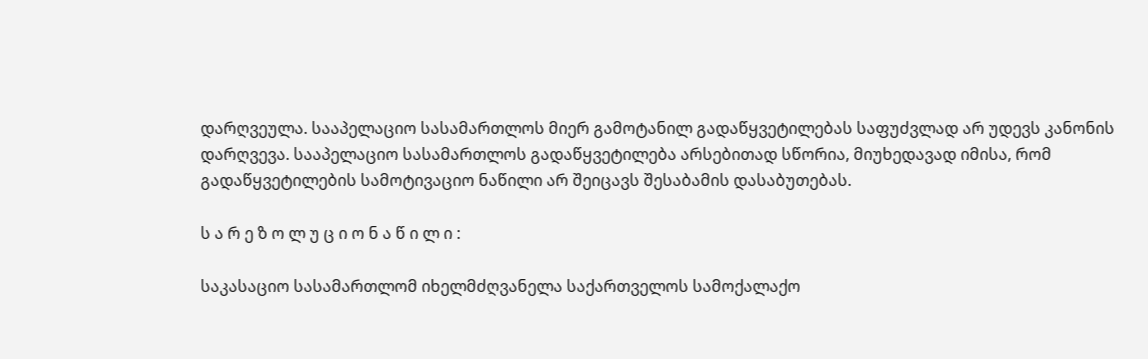დარღვეულა. სააპელაციო სასამართლოს მიერ გამოტანილ გადაწყვეტილებას საფუძვლად არ უდევს კანონის დარღვევა. სააპელაციო სასამართლოს გადაწყვეტილება არსებითად სწორია, მიუხედავად იმისა, რომ გადაწყვეტილების სამოტივაციო ნაწილი არ შეიცავს შესაბამის დასაბუთებას.

ს ა რ ე ზ ო ლ უ ც ი ო ნ ა წ ი ლ ი :

საკასაციო სასამართლომ იხელმძღვანელა საქართველოს სამოქალაქო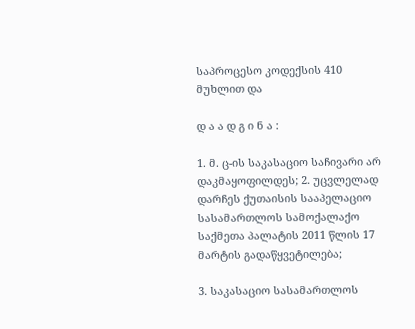საპროცესო კოდექსის 410 მუხლით და

დ ა ა დ გ ი ნ ა :

1. მ. ც-ის საკასაციო საჩივარი არ დაკმაყოფილდეს; 2. უცვლელად დარჩეს ქუთაისის სააპელაციო სასამართლოს სამოქალაქო საქმეთა პალატის 2011 წლის 17 მარტის გადაწყვეტილება;

3. საკასაციო სასამართლოს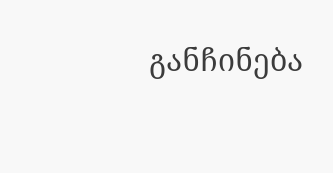განჩინება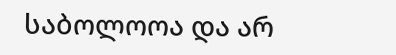საბოლოოა და არ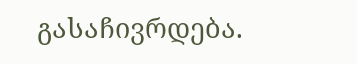გასაჩივრდება.